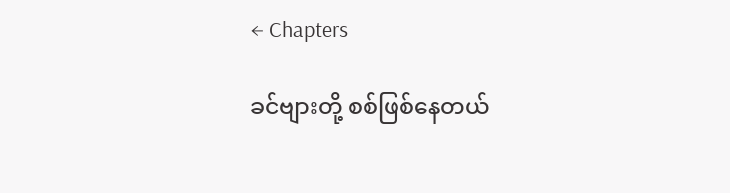← Chapters

ခင်ဗျားတို့ စစ်ဖြစ်နေတယ်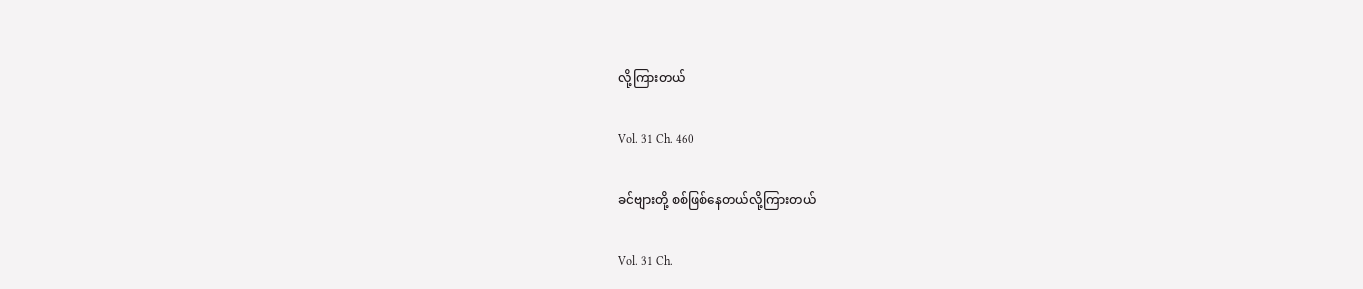လို့ကြားတယ်

Vol. 31 Ch. 460

ခင်ဗျားတို့ စစ်ဖြစ်နေတယ်လို့ကြားတယ်

Vol. 31 Ch.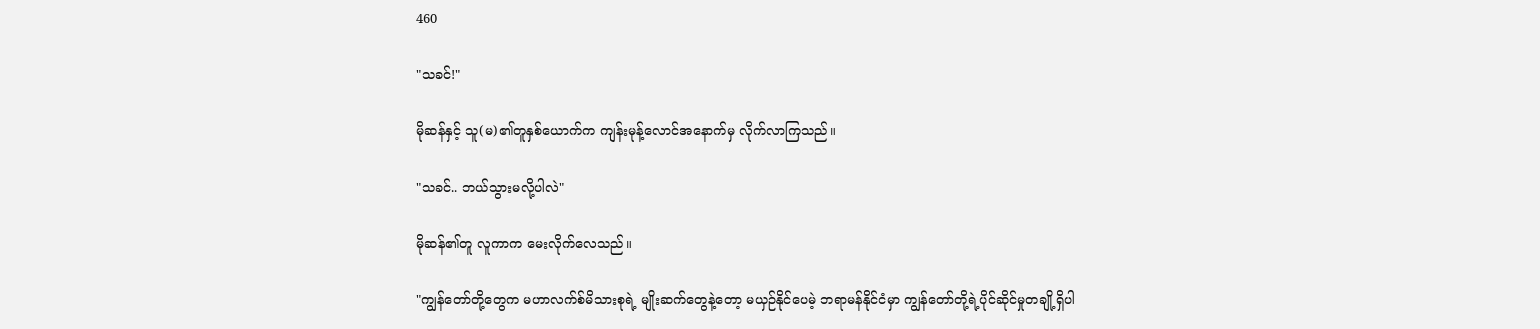460

"သခင်!"

မိုဆန်နှင့် သူ(မ)၏တူနှစ်ယောက်က ကျန်းမုန့်လောင်အနောက်မှ လိုက်လာကြသည်။

"သခင်.. ဘယ်သွားမလို့ပါလဲ"

မိုဆန်၏တူ လူကာက မေးလိုက်လေသည်။

"ကျွန်တော်တို့တွေက မဟာလက်စ်မိသားစုရဲ့ မျိုးဆက်တွေနဲ့တော့ မယှဉ်နိုင်ပေမဲ့ ဘရာမန်နိုင်ငံမှာ ကျွန်တော်တို့ရဲ့ပိုင်ဆိုင်မှုတချို့ရှိပါ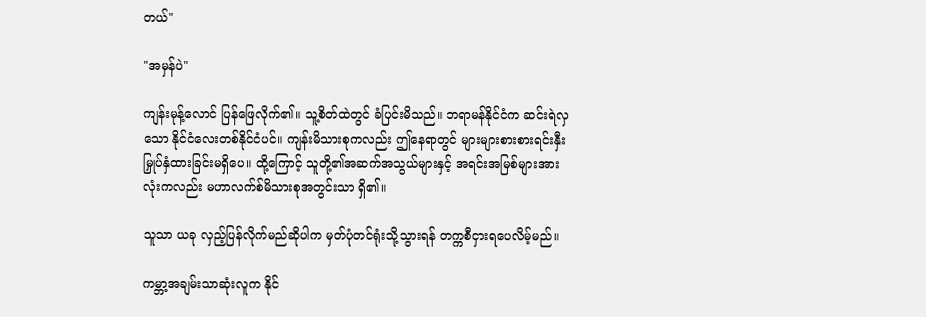တယ်"

"အမှန်ပဲ"

ကျန်းမုန့်လောင် ပြန်ဖြေလိုက်၏။ သူ့စိတ်ထဲတွင် ခံပြင်းမိသည်။ ဘရာမန်နိုင်ငံက ဆင်းရဲလှသော နိုင်ငံလေးတစ်နိုင်ငံပင်။ ကျန်းမိသားစုကလည်း ဤနေရာတွင် များများစားစားရင်းနှီးမြှုပ်နှံထားခြင်းမရှိပေ။ ထို့ကြောင့် သူတို့၏အဆက်အသွယ်များနှင့် အရင်းအမြစ်များအားလုံးကလည်း မဟာလက်စ်မိသားစုအတွင်းသာ ရှိ၏။

သူသာ ယခု လှည့်ပြန်လိုက်မည်ဆိုပါက မှတ်ပုံတင်ရုံးသို့သွားရန် တက္ကစီငှားရပေလိမ့်မည်။

ကမ္ဘာ့အချမ်းသာဆုံးလူက နိုင်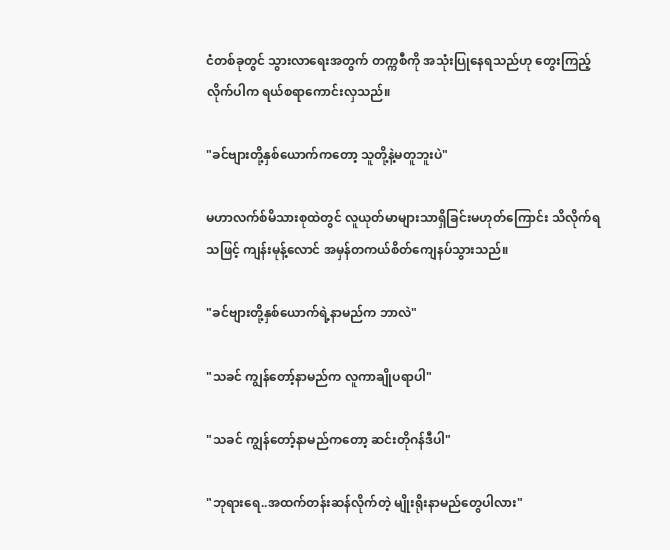ငံတစ်ခုတွင် သွားလာရေးအတွက် တက္ကစီကို အသုံးပြုနေရသည်ဟု တွေးကြည့်လိုက်ပါက ရယ်စရာကောင်းလှသည်။

"ခင်ဗျားတို့နှစ်ယောက်ကတော့ သူတို့နဲ့မတူဘူးပဲ"

မဟာလက်စ်မိသားစုထဲတွင် လူယုတ်မာများသာရှိခြင်းမဟုတ်ကြောင်း သိလိုက်ရသဖြင့် ကျန်းမုန့်လောင် အမှန်တကယ်စိတ်ကျေနပ်သွားသည်။

"ခင်ဗျားတို့နှစ်ယောက်ရဲ့နာမည်က ဘာလဲ"

"သခင် ကျွန်တော့်နာမည်က လူကာချိုပရာပါ"

"သခင် ကျွန်တော့်နာမည်ကတော့ ဆင်းတိုဂန်ဒီပါ"

"ဘုရားရေ..အထက်တန်းဆန်လိုက်တဲ့ မျိုးရိုးနာမည်တွေပါလား"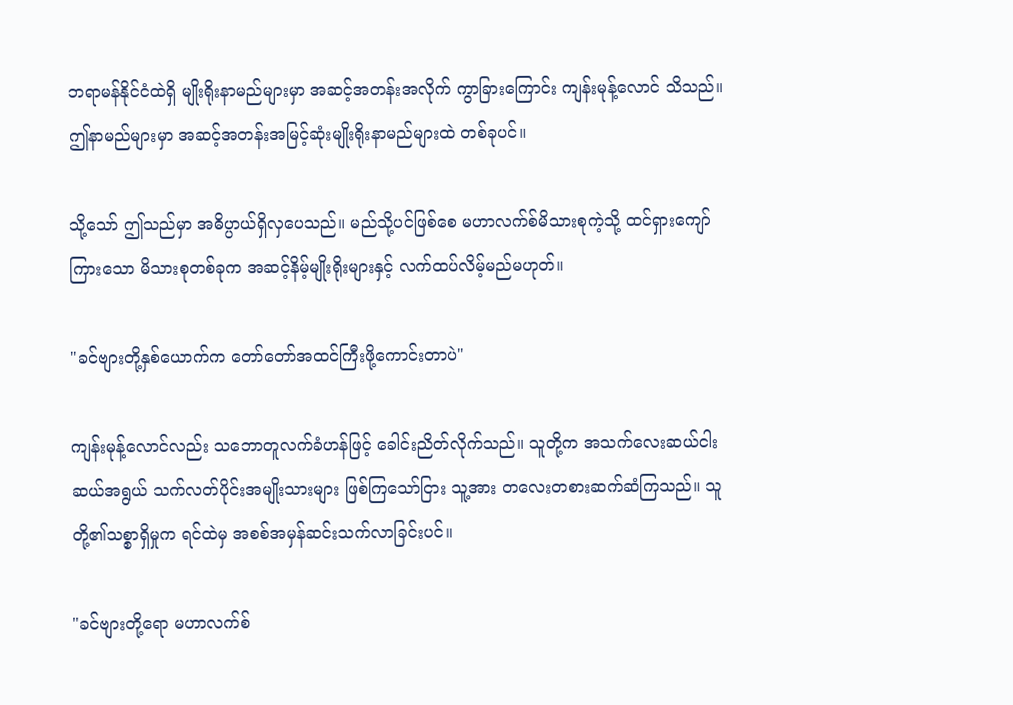ဘရာမန်နိုင်ငံထဲရှိ မျိုးရိုးနာမည်များမှာ အဆင့်အတန်းအလိုက် ကွာခြားကြောင်း ကျန်းမုန့်လောင် သိသည်။ ဤနာမည်များမှာ အဆင့်အတန်းအမြင့်ဆုံးမျိုးရိုးနာမည်များထဲ တစ်ခုပင်။

သို့သော် ဤသည်မှာ အဓိပ္ပာယ်ရှိလှပေသည်။ မည်သို့ပင်ဖြစ်စေ မဟာလက်စ်မိသားစုကဲ့သို့ ထင်ရှားကျော်ကြားသော မိသားစုတစ်ခုက အဆင့်နိမ့်မျိုးရိုးများနှင့် လက်ထပ်လိမ့်မည်မဟုတ်။

"ခင်ဗျားတို့နှစ်ယောက်က တော်တော်အထင်ကြီးဖို့ကောင်းတာပဲ"

ကျန်းမုန့်လောင်လည်း သဘောတူလက်ခံဟန်ဖြင့် ခေါင်းညိတ်လိုက်သည်။ သူတို့က အသက်လေးဆယ်ငါးဆယ်အရွယ် သက်လတ်ပိုင်းအမျိုးသားများ ဖြစ်ကြသော်ငြား သူ့အား တလေးတစားဆက်ဆံကြသည်။ သူတို့၏သစ္စာရှိမှုက ရင်ထဲမှ အစစ်အမှန်ဆင်းသက်လာခြင်းပင်။

"ခင်ဗျားတို့ရော မဟာလက်စ်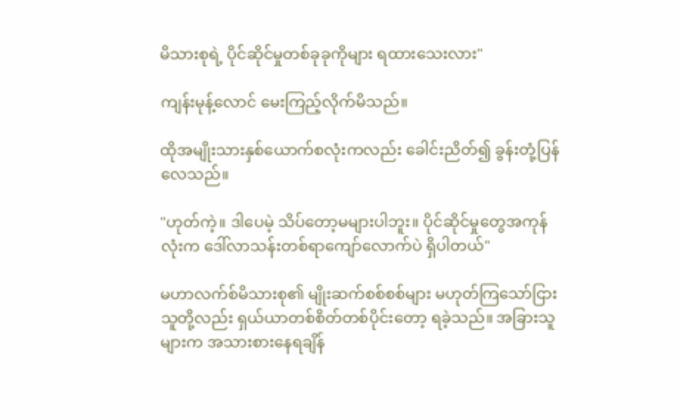မိသားစုရဲ့ ပိုင်ဆိုင်မှုတစ်ခုခုကိုများ ရထားသေးလား"

ကျန်းမုန့်လောင် မေးကြည့်လိုက်မိသည်။

ထိုအမျိုးသားနှစ်ယောက်စလုံးကလည်း ခေါင်းညိတ်၍ ခွန်းတုံ့ပြန်လေသည်။

"ဟုတ်ကဲ့။ ဒါပေမဲ့ သိပ်တော့မများပါဘူး။ ပိုင်ဆိုင်မှုတွေအကုန်လုံးက ဒေါ်လာသန်းတစ်ရာကျော်လောက်ပဲ ရှိပါတယ်"

မဟာလက်စ်မိသားစု၏ မျိုးဆက်စစ်စစ်များ မဟုတ်ကြသော်ငြား သူတို့လည်း ရှယ်ယာတစ်စိတ်တစ်ပိုင်းတော့ ရခဲ့သည်။ အခြားသူများက အသားစားနေရချိန်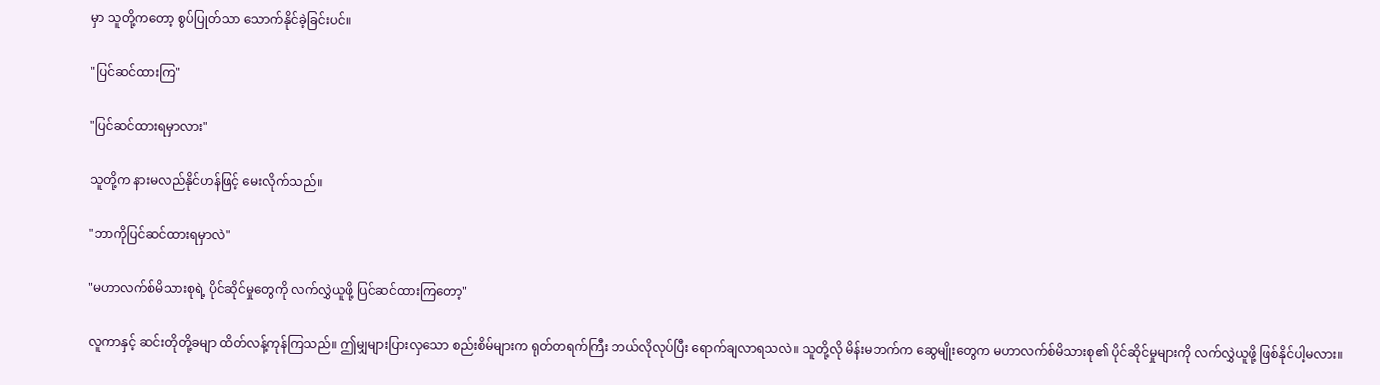မှာ သူတို့ကတော့ စွပ်ပြုတ်သာ သောက်နိုင်ခဲ့ခြင်းပင်။

"ပြင်ဆင်ထားကြ"

"ပြင်ဆင်ထားရမှာလား"

သူတို့က နားမလည်နိုင်ဟန်ဖြင့် မေးလိုက်သည်။

"ဘာကိုပြင်ဆင်ထားရမှာလဲ"

"မဟာလက်စ်မိသားစုရဲ့ ပိုင်ဆိုင်မှုတွေကို လက်လွှဲယူဖို့ ပြင်ဆင်ထားကြတော့"

လူကာနှင့် ဆင်းတိုတို့ခမျာ ထိတ်လန့်ကုန်ကြသည်။ ဤမျှများပြားလှသော စည်းစိမ်များက ရုတ်တရက်ကြီး ဘယ်လိုလုပ်ပြီး ရောက်ချလာရသလဲ။ သူတို့လို မိန်းမဘက်က ဆွေမျိုးတွေက မဟာလက်စ်မိသားစု၏ ပိုင်ဆိုင်မှုများကို လက်လွှဲယူဖို့ ဖြစ်နိုင်ပါ့မလား။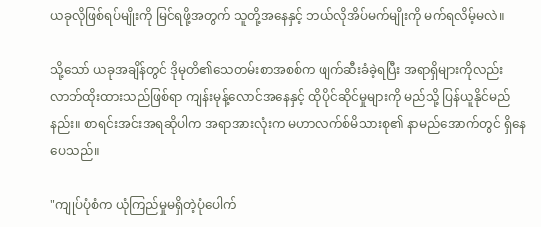ယခုလိုဖြစ်ရပ်မျိုးကို မြင်ရဖို့အတွက် သူတို့အနေနှင့် ဘယ်လိုအိပ်မက်မျိုးကို မက်ရလိမ့်မလဲ။

သို့သော် ယခုအချိန်တွင် ဒိုမုတိ၏သေတမ်းစာအစစ်က ဖျက်ဆီးခံခဲ့ရပြီး အရာရှိများကိုလည်း လာဘ်ထိုးထားသည်ဖြစ်ရာ ကျန်းမုန့်လောင်အနေနှင့် ထိုပိုင်ဆိုင်မှုများကို မည်သို့ ပြန်ယူနိုင်မည်နည်း။ စာရင်းအင်းအရဆိုပါက အရာအားလုံးက မဟာလက်စ်မိသားစု၏ နာမည်အောက်တွင် ရှိနေပေသည်။

"ကျုပ်ပုံစံက ယုံကြည်မှုမရှိတဲ့ပုံပေါက်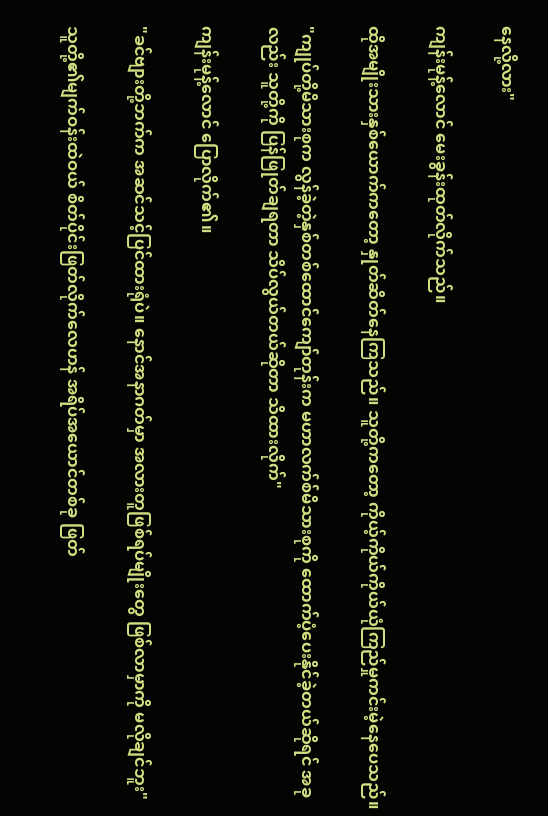နေလို့လား"

ကျန်းမုန့်လောင် မေးခွန်းထုတ်လိုက်သည်။

ထိုအမျိုးသားနှစ်ယောက်ကတော့ နှုတ်ဆိတ်နေကြသည်။ သူတို့ကတော့ ကိုယ့်ကိုယ်ကိုယ်ယုံကြည်မှုကင်းမဲ့နေပေသည်။

"ကျုပ်တို့မိသားစုက လွန်ခဲ့တဲ့နှစ်တစ်ထောင်ကျော်တုန်းက မဟာလက်စ်မိသားစုကို ထောက်ပံ့ပေးနိုင်ခဲ့တယ်ဆိုရင် အခုလည်း သူတို့ကို ပြန်ဖြုတ်ချရတာ သိပ်လွယ်တယ်ဆိုတာ သိထားလိုက်"

ကျန်းမုန့်လောင် ပြောလိုက်၏။

"ခင်ဗျားတို့ဘက်က အဆင်သင့်ပြင်ထားရုံပဲ။ နောင်အနာဂတ်မှာ အလားတူဖြစ်ရပ်မျိုးတွေ ဖြစ်လာမှာကို မလိုချင်ဘူး"

သူတို့၏မျက်ဝန်းထဲဝယ် စိတ်ပိုင်းဖြတ်လိုက်လေဟန် အရိပ်အယောင်တစ်ခု ဖြတ်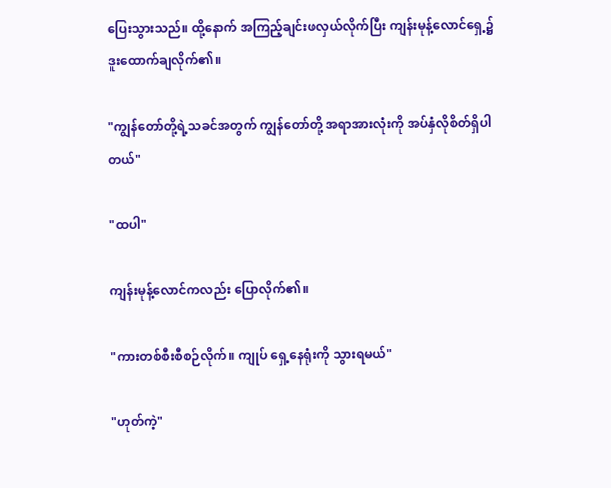ပြေးသွားသည်။ ထို့နောက် အကြည့်ချင်းဖလှယ်လိုက်ပြီး ကျန်းမုန့်လောင်ရှေ့၌ ဒူးထောက်ချလိုက်၏။

"ကျွန်တော်တို့ရဲ့သခင်အတွက် ကျွန်တော်တို့ အရာအားလုံးကို အပ်နှံလိုစိတ်ရှိပါတယ်"

"ထပါ"

ကျန်းမုန့်လောင်ကလည်း ပြောလိုက်၏။

"ကားတစ်စီးစီစဉ်လိုက်။ ကျုပ် ရှေ့နေရုံးကို သွားရမယ်"

"ဟုတ်ကဲ့"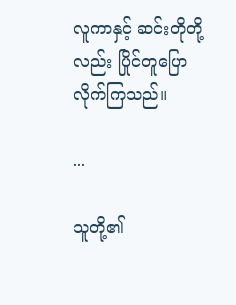လူကာနှင့် ဆင်းတိုတို့လည်း ပြိုင်တူပြောလိုက်ကြသည်။

...

သူတို့၏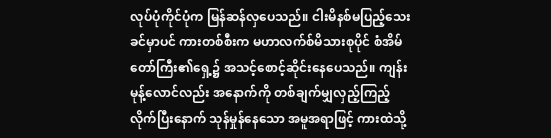လုပ်ပုံကိုင်ပုံက မြန်ဆန်လှပေသည်။ ငါးမိနစ်မပြည့်သေးခင်မှာပင် ကားတစ်စီးက မဟာလက်စ်မိသားစုပိုင် စံအိမ်တော်ကြီး၏ရှေ့၌ အသင့်စောင့်ဆိုင်းနေပေသည်။ ကျန်းမုန့်လောင်လည်း အနောက်ကို တစ်ချက်မျှလှည့်ကြည့်လိုက်ပြီးနောက် သုန်မှုန်နေသော အမူအရာဖြင့် ကားထဲသို့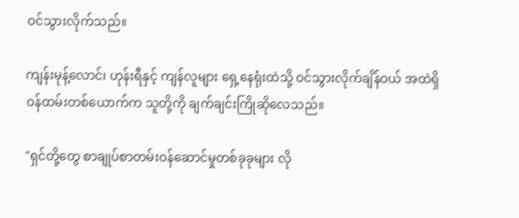ဝင်သွားလိုက်သည်။

ကျန်းမုန့်လောင်၊ ဟုန်းရီနှင့် ကျန်လူများ ရှေ့နေရုံးထဲသို့ ဝင်သွားလိုက်ချိန်ဝယ် အထဲရှိ ဝန်ထမ်းတစ်ယောက်က သူတို့ကို ချက်ချင်းကြိုဆိုလေသည်။

"ရှင်တို့တွေ စာချုပ်စာတမ်းဝန်ဆောင်မှုတစ်ခုခုများ လို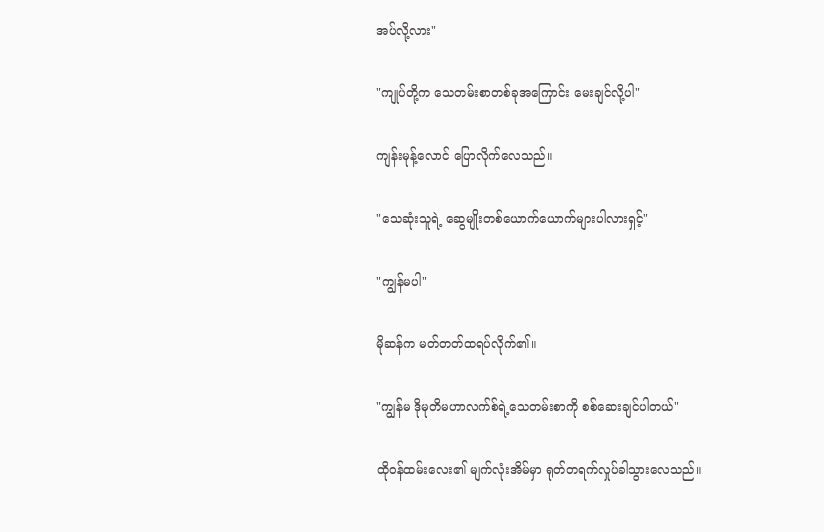အပ်လို့လား"

"ကျုပ်တို့က သေတမ်းစာတစ်ခုအကြောင်း မေးချင်လို့ပါ"

ကျန်းမုန့်လောင် ပြောလိုက်လေသည်။

"သေဆုံးသူရဲ့ ဆွေမျိုးတစ်ယောက်ယောက်များပါလားရှင့်"

"ကျွန်မပါ"

မိုဆန်က မတ်တတ်ထရပ်လိုက်၏။

"ကျွန်မ ဒိုမုတိမဟာလက်စ်ရဲ့သေတမ်းစာကို စစ်ဆေးချင်ပါတယ်"

ထိုဝန်ထမ်းလေး၏ မျက်လုံးအိမ်မှာ ရုတ်တရက်လှုပ်ခါသွားလေသည်။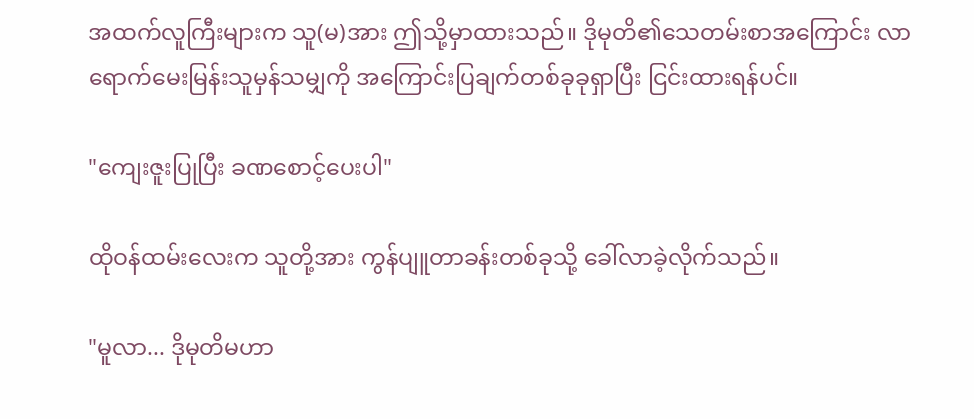အထက်လူကြီးများက သူ(မ)အား ဤသို့မှာထားသည်။ ဒိုမုတိ၏သေတမ်းစာအကြောင်း လာရောက်မေးမြန်းသူမှန်သမျှကို အကြောင်းပြချက်တစ်ခုခုရှာပြီး ငြင်းထားရန်ပင်။

"ကျေးဇူးပြုပြီး ခဏစောင့်ပေးပါ"

ထိုဝန်ထမ်းလေးက သူတို့အား ကွန်ပျူတာခန်းတစ်ခုသို့ ခေါ်လာခဲ့လိုက်သည်။

"မူလာ... ဒိုမုတိမဟာ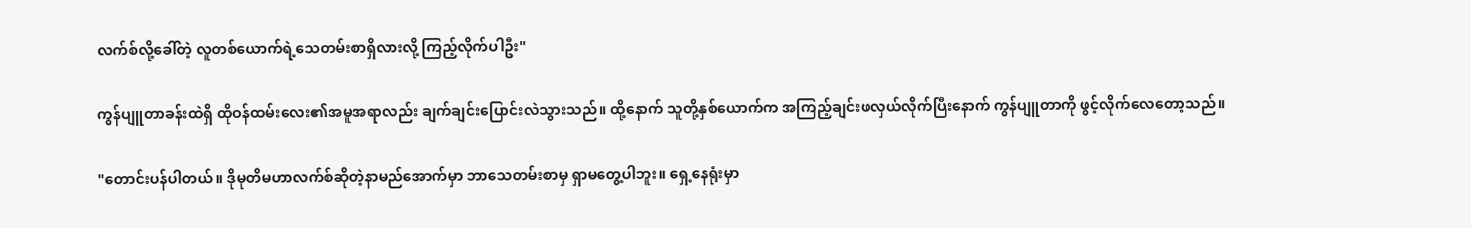လက်စ်လို့ခေါ်တဲ့ လူတစ်ယောက်ရဲ့သေတမ်းစာရှိလားလို့ ကြည့်လိုက်ပါဦး"

ကွန်ပျူတာခန်းထဲရှိ ထိုဝန်ထမ်းလေး၏အမူအရာလည်း ချက်ချင်းပြောင်းလဲသွားသည်။ ထို့နောက် သူတို့နှစ်ယောက်က အကြည့်ချင်းဖလှယ်လိုက်ပြီးနောက် ကွန်ပျူတာကို ဖွင့်လိုက်လေတော့သည်။

"တောင်းပန်ပါတယ်။ ဒိုမုတိမဟာလက်စ်ဆိုတဲ့နာမည်အောက်မှာ ဘာသေတမ်းစာမှ ရှာမတွေ့ပါဘူး။ ရှေ့နေရုံးမှာ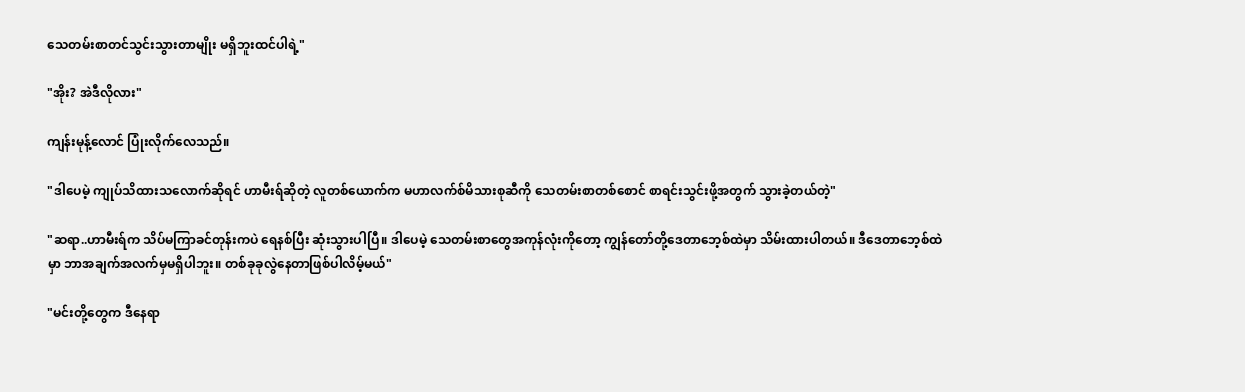သေတမ်းစာတင်သွင်းသွားတာမျိုး မရှိဘူးထင်ပါရဲ့"

"အိုး? အဲဒီလိုလား"

ကျန်းမုန့်လောင် ပြုံးလိုက်လေသည်။

"ဒါပေမဲ့ ကျုပ်သိထားသလောက်ဆိုရင် ဟာမီးရ်ဆိုတဲ့ လူတစ်ယောက်က မဟာလက်စ်မိသားစုဆီကို သေတမ်းစာတစ်စောင် စာရင်းသွင်းဖို့အတွက် သွားခဲ့တယ်တဲ့"

"ဆရာ..ဟာမီးရ်က သိပ်မကြာခင်တုန်းကပဲ ရေနစ်ပြီး ဆုံးသွားပါပြီ။ ဒါပေမဲ့ သေတမ်းစာတွေအကုန်လုံးကိုတော့ ကျွန်တော်တို့ဒေတာဘေ့စ်ထဲမှာ သိမ်းထားပါတယ်။ ဒီဒေတာဘေ့စ်ထဲမှာ ဘာအချက်အလက်မှမရှိပါဘူး။ တစ်ခုခုလွဲနေတာဖြစ်ပါလိမ့်မယ်"

"မင်းတို့တွေက ဒီနေရာ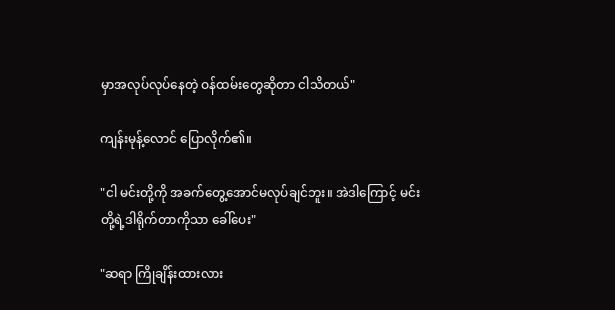မှာအလုပ်လုပ်နေတဲ့ ဝန်ထမ်းတွေဆိုတာ ငါသိတယ်"

ကျန်းမုန့်လောင် ပြောလိုက်၏။

"ငါ မင်းတို့ကို အခက်တွေ့အောင်မလုပ်ချင်ဘူး။ အဲဒါကြောင့် မင်းတို့ရဲ့ဒါရိုက်တာကိုသာ ခေါ်ပေး"

"ဆရာ ကြိုချိန်းထားလား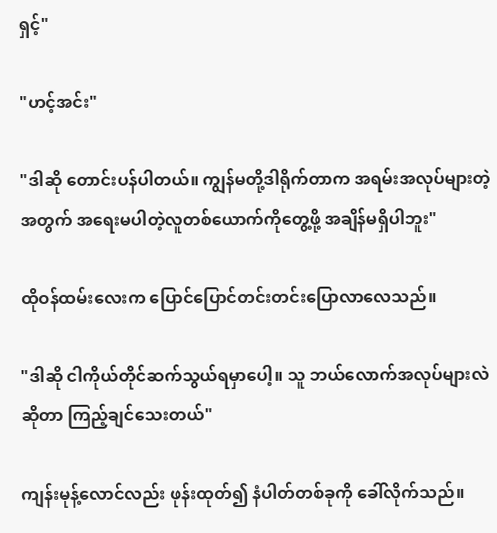ရှင့်"

"ဟင့်အင်း"

"ဒါဆို တောင်းပန်ပါတယ်။ ကျွန်မတို့ဒါရိုက်တာက အရမ်းအလုပ်များတဲ့အတွက် အရေးမပါတဲ့လူတစ်ယောက်ကိုတွေ့ဖို့ အချိန်မရှိပါဘူး"

ထိုဝန်ထမ်းလေးက ပြောင်ပြောင်တင်းတင်းပြောလာလေသည်။

"ဒါဆို ငါကိုယ်တိုင်ဆက်သွယ်ရမှာပေါ့။ သူ ဘယ်လောက်အလုပ်များလဲဆိုတာ ကြည့်ချင်သေးတယ်"

ကျန်းမုန့်လောင်လည်း ဖုန်းထုတ်၍ နံပါတ်တစ်ခုကို ခေါ်လိုက်သည်။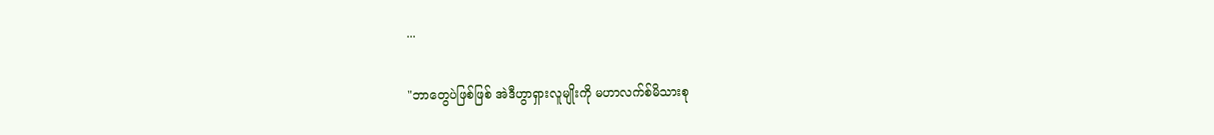...

"ဘာတွေပဲဖြစ်ဖြစ် အဲဒီဟွာရှားလူမျိုးကို မဟာလက်စ်မိသားစု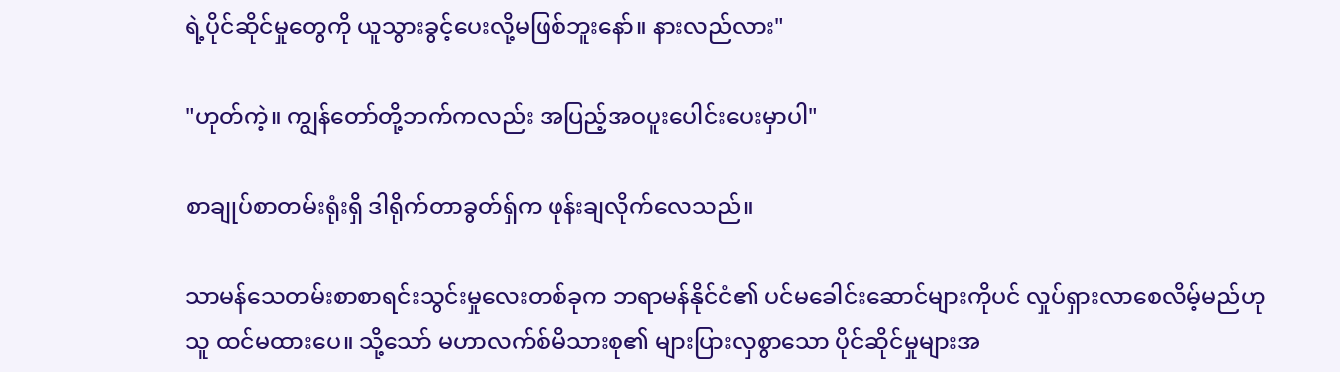ရဲ့ပိုင်ဆိုင်မှုတွေကို ယူသွားခွင့်ပေးလို့မဖြစ်ဘူးနော်။ နားလည်လား"

"ဟုတ်ကဲ့။ ကျွန်တော်တို့ဘက်ကလည်း အပြည့်အဝပူးပေါင်းပေးမှာပါ"

စာချုပ်စာတမ်းရုံးရှိ ဒါရိုက်တာခွတ်ရှ်က ဖုန်းချလိုက်လေသည်။

သာမန်သေတမ်းစာစာရင်းသွင်းမှုလေးတစ်ခုက ဘရာမန်နိုင်ငံ၏ ပင်မခေါင်းဆောင်များကိုပင် လှုပ်ရှားလာစေလိမ့်မည်ဟု သူ ထင်မထားပေ။ သို့သော် မဟာလက်စ်မိသားစု၏ များပြားလှစွာသော ပိုင်ဆိုင်မှုများအ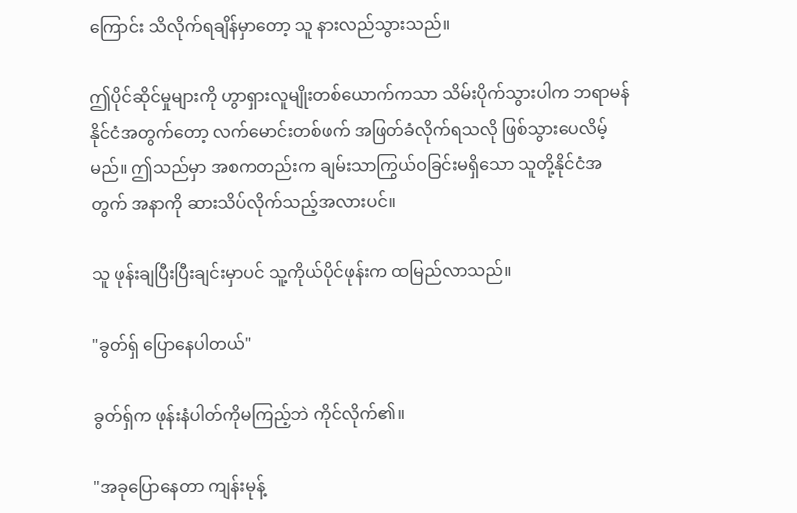ကြောင်း သိလိုက်ရချိန်မှာတော့ သူ နားလည်သွားသည်။

ဤပိုင်ဆိုင်မှုများကို ဟွာရှားလူမျိုးတစ်ယောက်ကသာ သိမ်းပိုက်သွားပါက ဘရာမန်နိုင်ငံအတွက်တော့ လက်မောင်းတစ်ဖက် အဖြတ်ခံလိုက်ရသလို ဖြစ်သွားပေလိမ့်မည်။ ဤသည်မှာ အစကတည်းက ချမ်းသာကြွယ်ဝခြင်းမရှိသော သူတို့နိုင်ငံအတွက် အနာကို ဆားသိပ်လိုက်သည့်အလားပင်။

သူ ဖုန်းချပြီးပြီးချင်းမှာပင် သူ့ကိုယ်ပိုင်ဖုန်းက ထမြည်လာသည်။

"ခွတ်ရှ် ပြောနေပါတယ်"

ခွတ်ရှ်က ဖုန်းနံပါတ်ကိုမကြည့်ဘဲ ကိုင်လိုက်၏။

"အခုပြောနေတာ ကျန်းမုန့်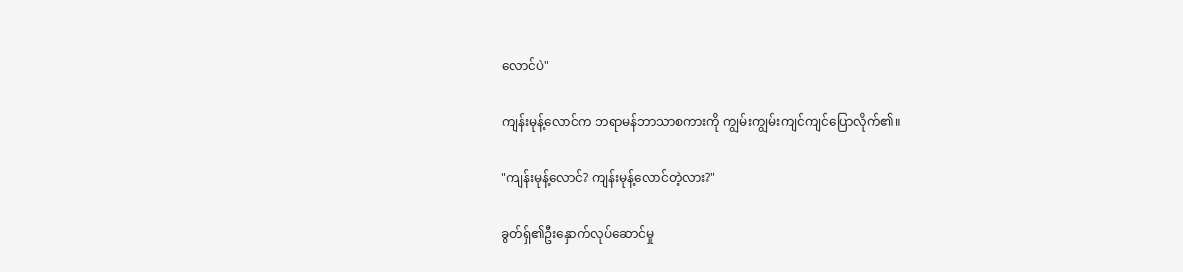လောင်ပဲ"

ကျန်းမုန့်လောင်က ဘရာမန်ဘာသာစကားကို ကျွမ်းကျွမ်းကျင်ကျင်ပြောလိုက်၏။

"ကျန်းမုန့်လောင်? ကျန်းမုန့်လောင်တဲ့လား?"

ခွတ်ရှ်၏ဦးနှောက်လုပ်ဆောင်မှု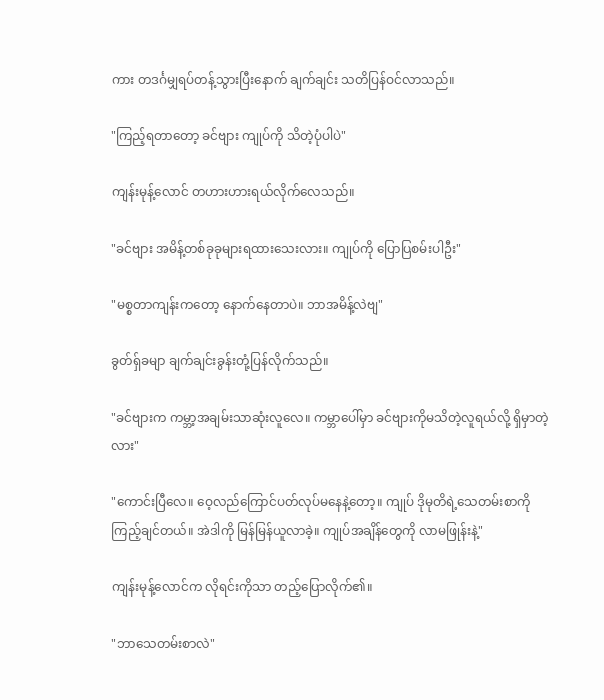ကား တဒင်္ဂမျှရပ်တန့်သွားပြီးနောက် ချက်ချင်း သတိပြန်ဝင်လာသည်။

"ကြည့်ရတာတော့ ခင်ဗျား ကျုပ်ကို သိတဲ့ပုံပါပဲ"

ကျန်းမုန့်လောင် တဟားဟားရယ်လိုက်လေသည်။

"ခင်ဗျား အမိန့်တစ်ခုခုများရထားသေးလား။ ကျုပ်ကို ပြောပြစမ်းပါဦး"

"မစ္စတာကျန်းကတော့ နောက်နေတာပဲ။ ဘာအမိန့်လဲဗျ"

ခွတ်ရှ်ခမျာ ချက်ချင်းခွန်းတုံ့ပြန်လိုက်သည်။

"ခင်ဗျားက ကမ္ဘာ့အချမ်းသာဆုံးလူလေ။ ကမ္ဘာပေါ်မှာ ခင်ဗျားကိုမသိတဲ့လူရယ်လို့ ရှိမှာတဲ့လား"

"ကောင်းပြီလေ။ ဝေ့လည်ကြောင်ပတ်လုပ်မနေနဲ့တော့။ ကျုပ် ဒိုမုတိရဲ့သေတမ်းစာကို ကြည့်ချင်တယ်။ အဲဒါကို မြန်မြန်ယူလာခဲ့။ ကျုပ်အချိန်တွေကို လာမဖြုန်းနဲ့"

ကျန်းမုန့်လောင်က လိုရင်းကိုသာ တည့်ပြောလိုက်၏။

"ဘာသေတမ်းစာလဲ"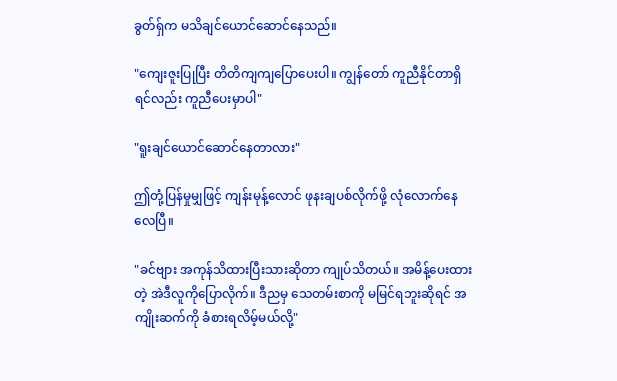ခွတ်ရှ်က မသိချင်ယောင်ဆောင်နေသည်။

"ကျေးဇူးပြုပြီး တိတိကျကျပြောပေးပါ။ ကျွန်တော် ကူညီနိုင်တာရှိရင်လည်း ကူညီပေးမှာပါ"

"ရူးချင်ယောင်ဆောင်နေတာလား"

ဤတုံ့ပြန်မှုမျှဖြင့် ကျန်းမုန့်လောင် ဖုနးချပစ်လိုက်ဖို့ လုံလောက်နေလေပြီ။

"ခင်ဗျား အကုန်သိထားပြီးသားဆိုတာ ကျုပ်သိတယ်။ အမိန့်ပေးထားတဲ့ အဲဒီလူကိုပြောလိုက်။ ဒီညမှ သေတမ်းစာကို မမြင်ရဘူးဆိုရင် အကျိုးဆက်ကို ခံစားရလိမ့်မယ်လို့"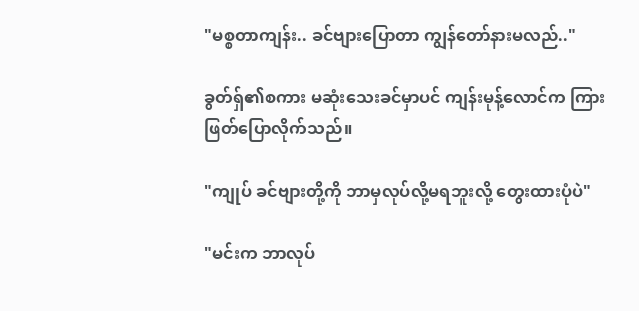"မစ္စတာကျန်း.. ခင်ဗျားပြောတာ ကျွန်တော်နားမလည်.."

ခွတ်ရှ်၏စကား မဆုံးသေးခင်မှာပင် ကျန်းမုန့်လောင်က ကြားဖြတ်ပြောလိုက်သည်။

"ကျုပ် ခင်ဗျားတို့ကို ဘာမှလုပ်လို့မရဘူးလို့ တွေးထားပုံပဲ"

"မင်းက ဘာလုပ်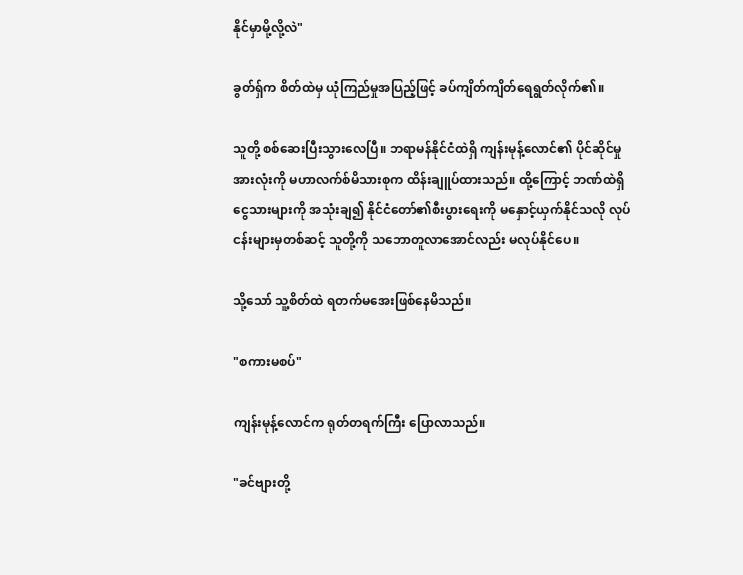နိုင်မှာမို့လို့လဲ"

ခွတ်ရှ်က စိတ်ထဲမှ ယုံကြည်မှုအပြည့်ဖြင့် ခပ်ကျိတ်ကျိတ်ရေရွတ်လိုက်၏။

သူတို့ စစ်ဆေးပြီးသွားလေပြီ။ ဘရာမန်နိုင်ငံထဲရှိ ကျန်းမုန့်လောင်၏ ပိုင်ဆိုင်မှုအားလုံးကို မဟာလက်စ်မိသားစုက ထိန်းချူပ်ထားသည်။ ထို့ကြောင့် ဘဏ်ထဲရှိ ငွေသားများကို အသုံးချ၍ နိုင်ငံတော်၏စီးပွားရေးကို မနှောင့်ယှက်နိုင်သလို လုပ်ငန်းများမှတစ်ဆင့် သူတို့ကို သဘောတူလာအောင်လည်း မလုပ်နိုင်ပေ။

သို့သော် သူ့စိတ်ထဲ ရတက်မအေးဖြစ်နေမိသည်။

"စကားမစပ်"

ကျန်းမုန့်လောင်က ရုတ်တရက်ကြီး ပြောလာသည်။

"ခင်ဗျားတို့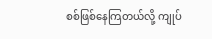စစ်ဖြစ်နေကြတယ်လို့ ကျုပ်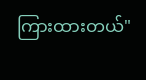ကြားထားတယ်"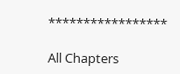*****************

All Chapters